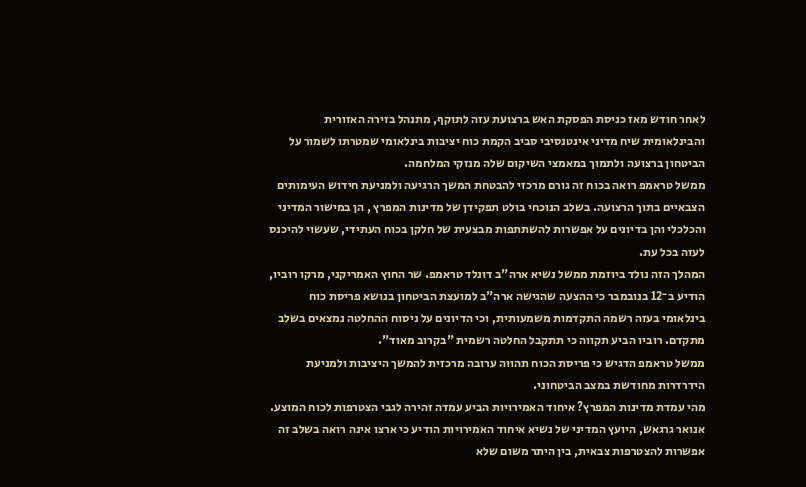לאחר חודש מאז כניסת הפסקת האש ברצועת עזה לתוקף, מתנהל בזירה האזורית והבינלאומית שיח מדיני אינטנסיבי סביב הקמת כוח יציבות בינלאומי שמטרתו לשמור על הביטחון ברצועה ולתמוך במאמצי השיקום שלה מנזקי המלחמה.
ממשל טראמפ רואה בכוח זה גורם מרכזי להבטחת המשך הרגיעה ולמניעת חידוש העימותים הצבאיים בתוך הרצועה. בשלב הנוכחי בולט תפקידן של מדינות המפרץ , הן במישור המדיני והכלכלי והן בדיונים על אפשרות להשתתפות מבצעית של חלקן בכוח העתידי, שעשוי להיכנס לעזה בכל עת.
המהלך הזה נולד ביוזמת ממשל נשיא ארה"ב דונלד טראמפ. שר החוץ האמריקני, מרקו רוביו, הודיע ב־12 בנובמבר כי ההצעה שהגישה ארה"ב למועצת הביטחון בנושא פריסת כוח בינלאומי בעזה רשמה התקדמות משמעותית, וכי הדיונים על ניסוח ההחלטה נמצאים בשלב מתקדם. רוביו הביע תקווה כי תתקבל החלטה רשמית "בקרוב מאוד".
ממשל טראמפ הדגיש כי פריסת הכוח תהווה ערובה מרכזית להמשך היציבות ולמניעת הידרדרות מחודשת במצב הביטחוני.
מהי עמדת מדינות המפרץ? איחוד האמירויות הביע עמדה זהירה לגבי הצטרפות לכוח המוצע.
אנואר גרגאש, היועץ המדיני של נשיא איחוד האמירויות הודיע כי ארצו אינה רואה בשלב זה אפשרות להצטרפות צבאית, בין היתר משום שלא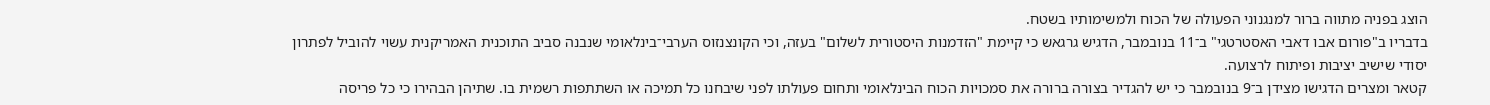הוצג בפניה מתווה ברור למנגנוני הפעולה של הכוח ולמשימותיו בשטח.
בדבריו ב"פורום אבו דאבי האסטרטגי" ב־11 בנובמבר, הדגיש גרגאש כי קיימת "הזדמנות היסטורית לשלום" בעזה, וכי הקונצנזוס הערבי־בינלאומי שנבנה סביב התוכנית האמריקנית עשוי להוביל לפתרון יסודי שישיב יציבות ופיתוח לרצועה.
קטאר ומצרים הדגישו מצידן ב־9 בנובמבר כי יש להגדיר בצורה ברורה את סמכויות הכוח הבינלאומי ותחום פעולתו לפני שיבחנו כל תמיכה או השתתפות רשמית בו. שתיהן הבהירו כי כל פריסה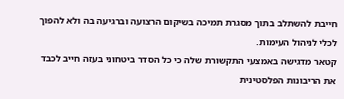חייבת להשתלב בתוך מסגרת תמיכה בשיקום הרצועה וברגיעה בה ולא להפוך לכלי לניהול העימות.
קטאר מדגישה באמצעי התקשורת שלה כי כל הסדר ביטחוני בעזה חייב לכבד את הריבונות הפלסטינית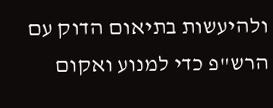ולהיעשות בתיאום הדוק עם הרש"פ כדי למנוע ואקום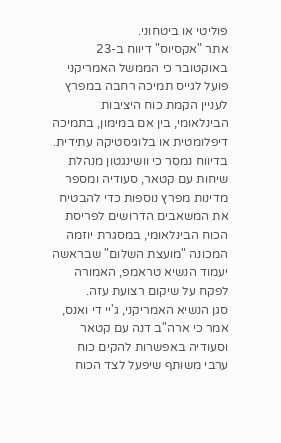פוליטי או ביטחוני.
אתר "אקסיוס" דיווח ב-23 באוקטובר כי הממשל האמריקני פועל לגייס תמיכה רחבה במפרץ לעניין הקמת כוח היציבות הבינלאומי, בין אם במימון, בתמיכה דיפלומטית או בלוגיסטיקה עתידית.
בדיווח נמסר כי וושינגטון מנהלת שיחות עם קטאר, סעודיה ומספר מדינות מפרץ נוספות כדי להבטיח את המשאבים הדרושים לפריסת הכוח הבינלאומי, במסגרת יוזמה המכונה "מועצת השלום" שבראשה יעמוד הנשיא טראמפ, האמורה לפקח על שיקום רצועת עזה.
סגן הנשיא האמריקני, ג'יי די ואנס, אמר כי ארה"ב דנה עם קטאר וסעודיה באפשרות להקים כוח ערבי משותף שיפעל לצד הכוח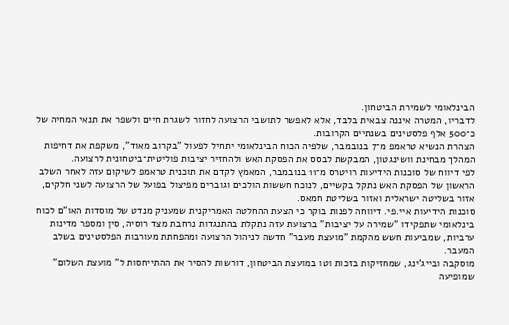הבינלאומי לשמירת הביטחון.
לדבריו, המטרה איננה צבאית בלבד, אלא לאפשר לתושבי הרצועה לחזור לשגרת חיים ולשפר את תנאי המחיה של כ־500 אלף פלסטינים בשנתיים הקרובות.
הצהרת הנשיא טראמפ מ־7 בנובמבר, שלפיה הכוח הבינלאומי יתחיל לפעול "בקרוב מאוד", משקפת את דחיפות המהלך מבחינת וושינגטון, המבקשת לבסס את הפסקת האש ולהחזיר יציבות פוליטית־ביטחונית לרצועה.
לפי דיווח של סוכנות הידיעות רויטרס מ־11 בנובמבר, המאמץ לקדם את תוכנית טראמפ לשיקום עזה לאחר השלב הראשון של הפסקת האש נתקל בקשיים, לנוכח חששות הולכים וגוברים מפיצול בפועל של הרצועה לשני חלקים, אזור בשליטה ישראלית ואזור בשליטת חמאס.
סוכנות הידיעות איי.פי. דיווחה לפנות בוקר כי הצעת ההחלטה האמריקנית שמעניק מנדט של מוסדות האו"ם לכוח בינלאומי שתפקידו "שמירה על יציבות" ברצועת עזה נתקלת בהתנגדות נרחבת מצד רוסיה, סין ומספר מדינות ערביות, שמביעות חשש מהקמת "מועצת מעבר" חדשה לניהול הרצועה ומהפחתת מעורבות הפלסטינים בשלב המעבר.
מוסקבה ובייג'ינג, שמחזיקות בזכות וטו במועצת הביטחון, דורשות להסיר את ההתייחסות ל" מועצת השלום" שמופיעה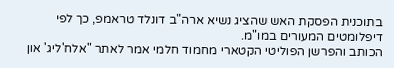בתוכנית הפסקת האש שהציג נשיא ארה"ב דונלד טראמפ, כך לפי דיפלומטים המעורים במו"מ.
הכותב והפרשן הפוליטי הקטארי מחמוד חלמי אמר לאתר "אלח'ליג' און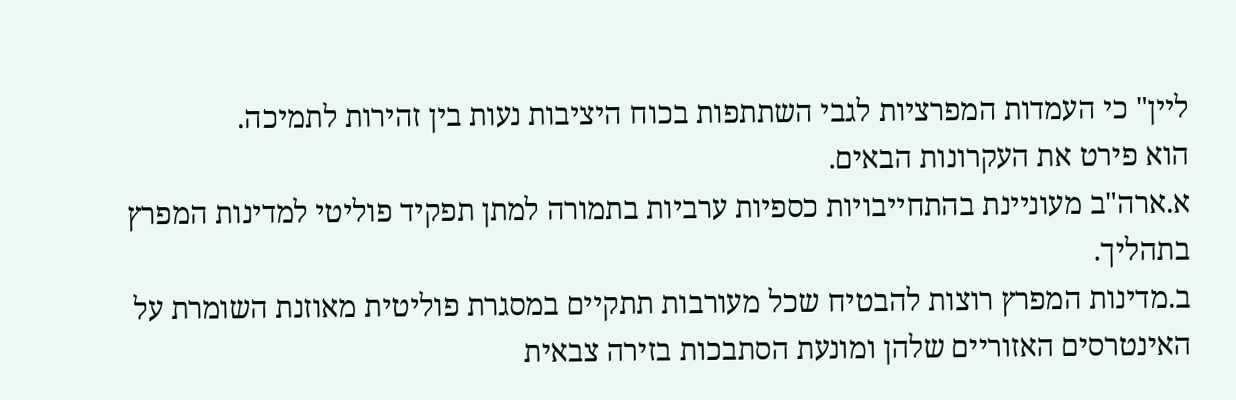ליין" כי העמדות המפרציות לגבי השתתפות בכוח היציבות נעות בין זהירות לתמיכה.
הוא פירט את העקרונות הבאים.
א.ארה"ב מעוניינת בהתחייבויות כספיות ערביות בתמורה למתן תפקיד פוליטי למדינות המפרץ בתהליך.
ב.מדינות המפרץ רוצות להבטיח שכל מעורבות תתקיים במסגרת פוליטית מאוזנת השומרת על האינטרסים האזוריים שלהן ומונעת הסתבכות בזירה צבאית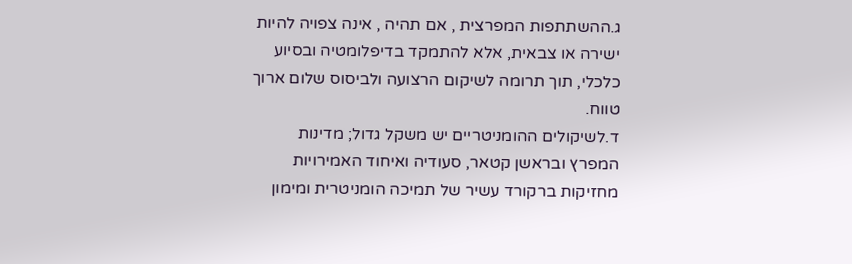ג.ההשתתפות המפרצית , אם תהיה , אינה צפויה להיות ישירה או צבאית, אלא להתמקד בדיפלומטיה ובסיוע כלכלי, תוך תרומה לשיקום הרצועה ולביסוס שלום ארוך טווח.
ד.לשיקולים ההומניטריים יש משקל גדול; מדינות המפרץ ובראשן קטאר, סעודיה ואיחוד האמירויות מחזיקות ברקורד עשיר של תמיכה הומניטרית ומימון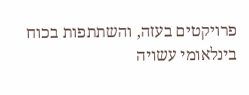פרויקטים בעזה, והשתתפות בכוח בינלאומי עשויה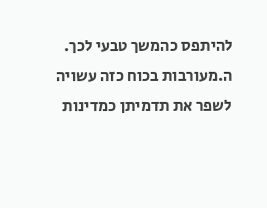להיתפס כהמשך טבעי לכך.
ה.מעורבות בכוח כזה עשויה לשפר את תדמיתן כמדינות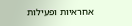אחראיות ופעילות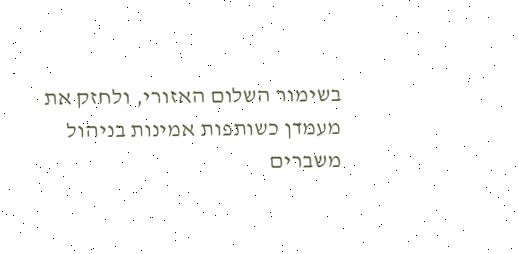בשימור השלום האזורי, ולחזק את מעמדן כשותפות אמינות בניהול משברים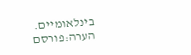בינלאומיים.
הערה:פורסם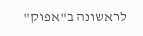לראשונה ב"אפוק"